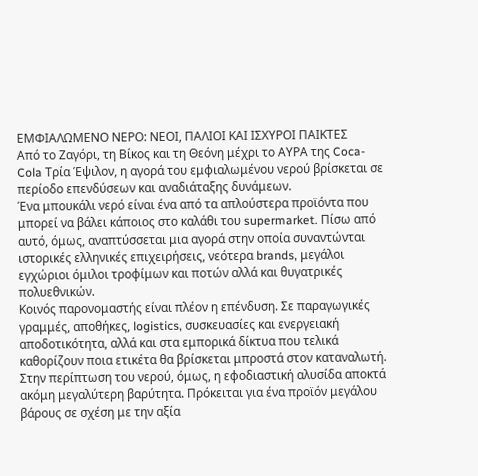ΕΜΦΙΑΛΩΜΕΝΟ ΝΕΡΟ: ΝΕΟΙ, ΠΑΛΙΟΙ ΚΑΙ ΙΣΧΥΡΟΙ ΠΑΙΚΤΕΣ
Από το Ζαγόρι, τη Βίκος και τη Θεόνη μέχρι το ΑΥΡΑ της Coca-Cola Τρία Έψιλον, η αγορά του εμφιαλωμένου νερού βρίσκεται σε περίοδο επενδύσεων και αναδιάταξης δυνάμεων.
Ένα μπουκάλι νερό είναι ένα από τα απλούστερα προϊόντα που μπορεί να βάλει κάποιος στο καλάθι του supermarket. Πίσω από αυτό, όμως, αναπτύσσεται μια αγορά στην οποία συναντώνται ιστορικές ελληνικές επιχειρήσεις, νεότερα brands, μεγάλοι εγχώριοι όμιλοι τροφίμων και ποτών αλλά και θυγατρικές πολυεθνικών.
Κοινός παρονομαστής είναι πλέον η επένδυση. Σε παραγωγικές γραμμές, αποθήκες, logistics, συσκευασίες και ενεργειακή αποδοτικότητα, αλλά και στα εμπορικά δίκτυα που τελικά καθορίζουν ποια ετικέτα θα βρίσκεται μπροστά στον καταναλωτή.
Στην περίπτωση του νερού, όμως, η εφοδιαστική αλυσίδα αποκτά ακόμη μεγαλύτερη βαρύτητα. Πρόκειται για ένα προϊόν μεγάλου βάρους σε σχέση με την αξία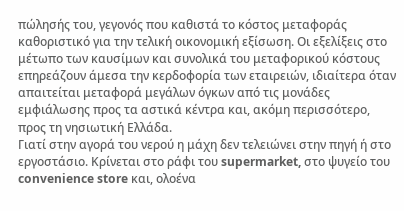πώλησής του, γεγονός που καθιστά το κόστος μεταφοράς καθοριστικό για την τελική οικονομική εξίσωση. Οι εξελίξεις στο μέτωπο των καυσίμων και συνολικά του μεταφορικού κόστους επηρεάζουν άμεσα την κερδοφορία των εταιρειών, ιδιαίτερα όταν απαιτείται μεταφορά μεγάλων όγκων από τις μονάδες εμφιάλωσης προς τα αστικά κέντρα και, ακόμη περισσότερο, προς τη νησιωτική Ελλάδα.
Γιατί στην αγορά του νερού η μάχη δεν τελειώνει στην πηγή ή στο εργοστάσιο. Κρίνεται στο ράφι του supermarket, στο ψυγείο του convenience store και, ολοένα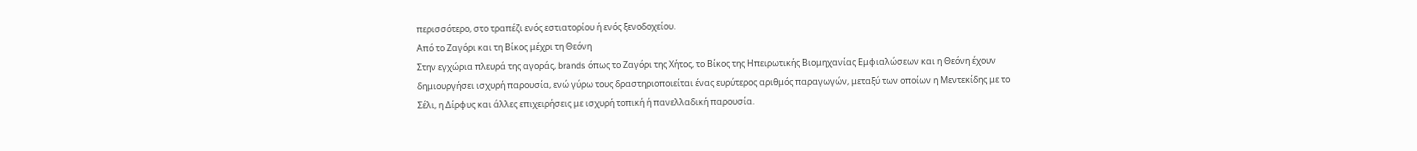περισσότερο, στο τραπέζι ενός εστιατορίου ή ενός ξενοδοχείου.
Από το Ζαγόρι και τη Βίκος μέχρι τη Θεόνη
Στην εγχώρια πλευρά της αγοράς, brands όπως το Ζαγόρι της Χήτος, το Βίκος της Ηπειρωτικής Βιομηχανίας Εμφιαλώσεων και η Θεόνη έχουν δημιουργήσει ισχυρή παρουσία, ενώ γύρω τους δραστηριοποιείται ένας ευρύτερος αριθμός παραγωγών, μεταξύ των οποίων η Μεντεκίδης με το Σέλι, η Δίρφυς και άλλες επιχειρήσεις με ισχυρή τοπική ή πανελλαδική παρουσία.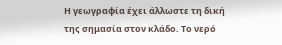Η γεωγραφία έχει άλλωστε τη δική της σημασία στον κλάδο. Το νερό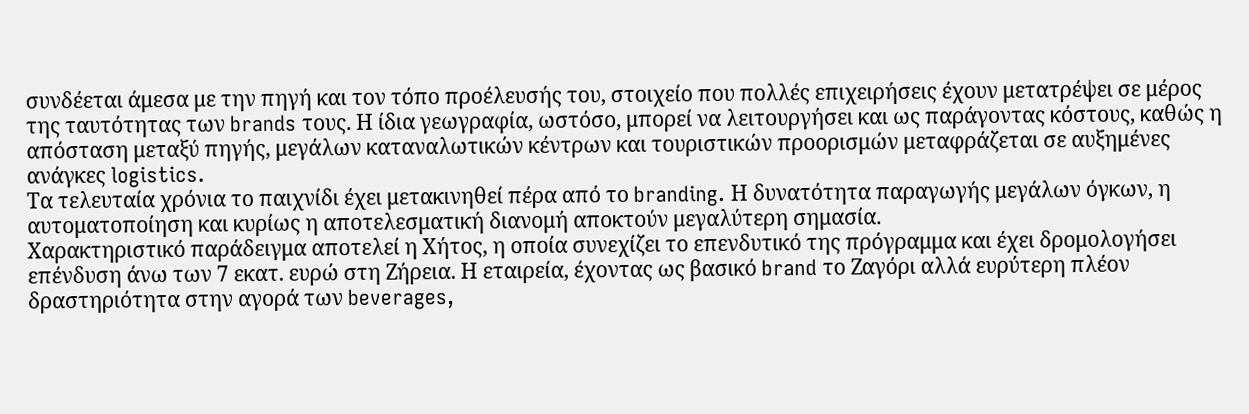συνδέεται άμεσα με την πηγή και τον τόπο προέλευσής του, στοιχείο που πολλές επιχειρήσεις έχουν μετατρέψει σε μέρος της ταυτότητας των brands τους. Η ίδια γεωγραφία, ωστόσο, μπορεί να λειτουργήσει και ως παράγοντας κόστους, καθώς η απόσταση μεταξύ πηγής, μεγάλων καταναλωτικών κέντρων και τουριστικών προορισμών μεταφράζεται σε αυξημένες ανάγκες logistics.
Τα τελευταία χρόνια το παιχνίδι έχει μετακινηθεί πέρα από το branding. Η δυνατότητα παραγωγής μεγάλων όγκων, η αυτοματοποίηση και κυρίως η αποτελεσματική διανομή αποκτούν μεγαλύτερη σημασία.
Χαρακτηριστικό παράδειγμα αποτελεί η Χήτος, η οποία συνεχίζει το επενδυτικό της πρόγραμμα και έχει δρομολογήσει επένδυση άνω των 7 εκατ. ευρώ στη Ζήρεια. Η εταιρεία, έχοντας ως βασικό brand το Ζαγόρι αλλά ευρύτερη πλέον δραστηριότητα στην αγορά των beverages,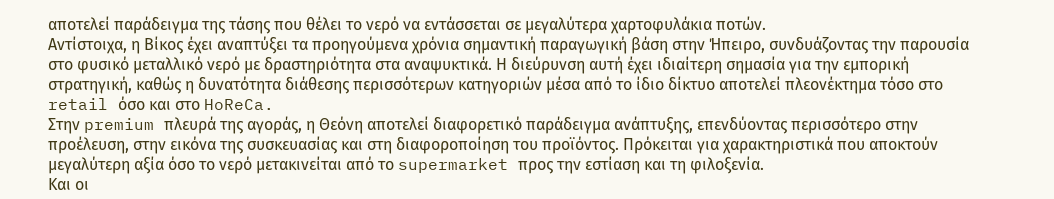αποτελεί παράδειγμα της τάσης που θέλει το νερό να εντάσσεται σε μεγαλύτερα χαρτοφυλάκια ποτών.
Αντίστοιχα, η Βίκος έχει αναπτύξει τα προηγούμενα χρόνια σημαντική παραγωγική βάση στην Ήπειρο, συνδυάζοντας την παρουσία στο φυσικό μεταλλικό νερό με δραστηριότητα στα αναψυκτικά. Η διεύρυνση αυτή έχει ιδιαίτερη σημασία για την εμπορική στρατηγική, καθώς η δυνατότητα διάθεσης περισσότερων κατηγοριών μέσα από το ίδιο δίκτυο αποτελεί πλεονέκτημα τόσο στο retail όσο και στο HoReCa.
Στην premium πλευρά της αγοράς, η Θεόνη αποτελεί διαφορετικό παράδειγμα ανάπτυξης, επενδύοντας περισσότερο στην προέλευση, στην εικόνα της συσκευασίας και στη διαφοροποίηση του προϊόντος. Πρόκειται για χαρακτηριστικά που αποκτούν μεγαλύτερη αξία όσο το νερό μετακινείται από το supermarket προς την εστίαση και τη φιλοξενία.
Και οι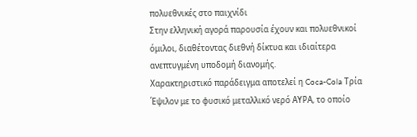πολυεθνικές στο παιχνίδι
Στην ελληνική αγορά παρουσία έχουν και πολυεθνικοί όμιλοι, διαθέτοντας διεθνή δίκτυα και ιδιαίτερα ανεπτυγμένη υποδομή διανομής.
Χαρακτηριστικό παράδειγμα αποτελεί η Coca-Cola Τρία Έψιλον με το φυσικό μεταλλικό νερό ΑΥΡΑ, το οποίο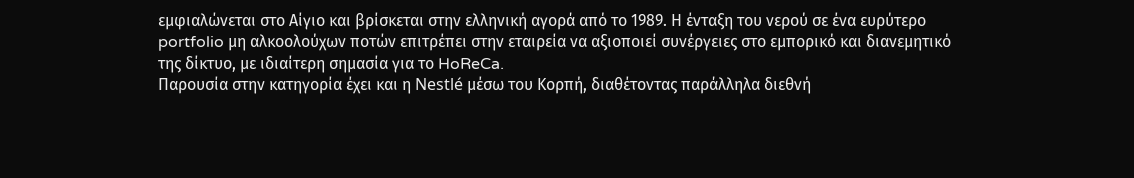εμφιαλώνεται στο Αίγιο και βρίσκεται στην ελληνική αγορά από το 1989. Η ένταξη του νερού σε ένα ευρύτερο portfolio μη αλκοολούχων ποτών επιτρέπει στην εταιρεία να αξιοποιεί συνέργειες στο εμπορικό και διανεμητικό της δίκτυο, με ιδιαίτερη σημασία για το HoReCa.
Παρουσία στην κατηγορία έχει και η Nestlé μέσω του Κορπή, διαθέτοντας παράλληλα διεθνή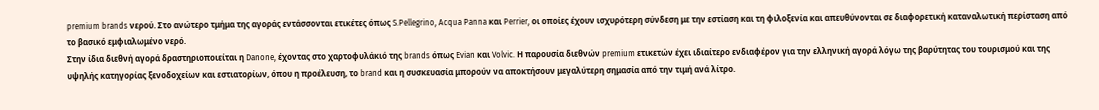premium brands νερού. Στο ανώτερο τμήμα της αγοράς εντάσσονται ετικέτες όπως S.Pellegrino, Acqua Panna και Perrier, οι οποίες έχουν ισχυρότερη σύνδεση με την εστίαση και τη φιλοξενία και απευθύνονται σε διαφορετική καταναλωτική περίσταση από το βασικό εμφιαλωμένο νερό.
Στην ίδια διεθνή αγορά δραστηριοποιείται η Danone, έχοντας στο χαρτοφυλάκιό της brands όπως Evian και Volvic. Η παρουσία διεθνών premium ετικετών έχει ιδιαίτερο ενδιαφέρον για την ελληνική αγορά λόγω της βαρύτητας του τουρισμού και της υψηλής κατηγορίας ξενοδοχείων και εστιατορίων, όπου η προέλευση, το brand και η συσκευασία μπορούν να αποκτήσουν μεγαλύτερη σημασία από την τιμή ανά λίτρο.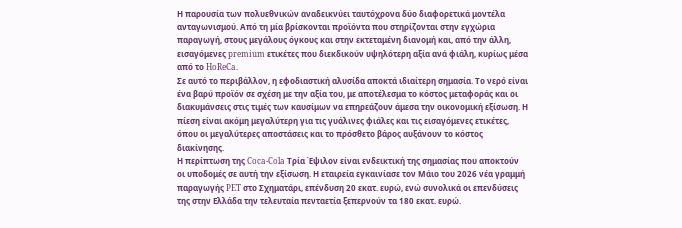Η παρουσία των πολυεθνικών αναδεικνύει ταυτόχρονα δύο διαφορετικά μοντέλα ανταγωνισμού. Από τη μία βρίσκονται προϊόντα που στηρίζονται στην εγχώρια παραγωγή, στους μεγάλους όγκους και στην εκτεταμένη διανομή και, από την άλλη, εισαγόμενες premium ετικέτες που διεκδικούν υψηλότερη αξία ανά φιάλη, κυρίως μέσα από το HoReCa.
Σε αυτό το περιβάλλον, η εφοδιαστική αλυσίδα αποκτά ιδιαίτερη σημασία. Το νερό είναι ένα βαρύ προϊόν σε σχέση με την αξία του, με αποτέλεσμα το κόστος μεταφοράς και οι διακυμάνσεις στις τιμές των καυσίμων να επηρεάζουν άμεσα την οικονομική εξίσωση. Η πίεση είναι ακόμη μεγαλύτερη για τις γυάλινες φιάλες και τις εισαγόμενες ετικέτες, όπου οι μεγαλύτερες αποστάσεις και το πρόσθετο βάρος αυξάνουν το κόστος διακίνησης.
Η περίπτωση της Coca-Cola Τρία Έψιλον είναι ενδεικτική της σημασίας που αποκτούν οι υποδομές σε αυτή την εξίσωση. Η εταιρεία εγκαινίασε τον Μάιο του 2026 νέα γραμμή παραγωγής PET στο Σχηματάρι, επένδυση 20 εκατ. ευρώ, ενώ συνολικά οι επενδύσεις της στην Ελλάδα την τελευταία πενταετία ξεπερνούν τα 180 εκατ. ευρώ.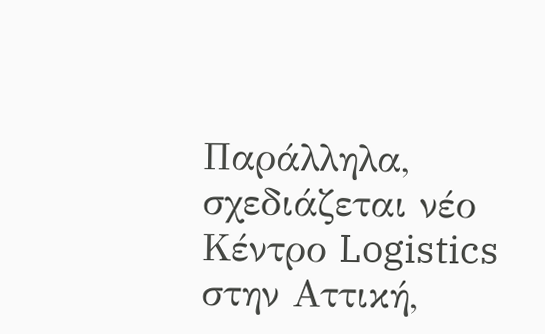Παράλληλα, σχεδιάζεται νέο Κέντρο Logistics στην Αττική,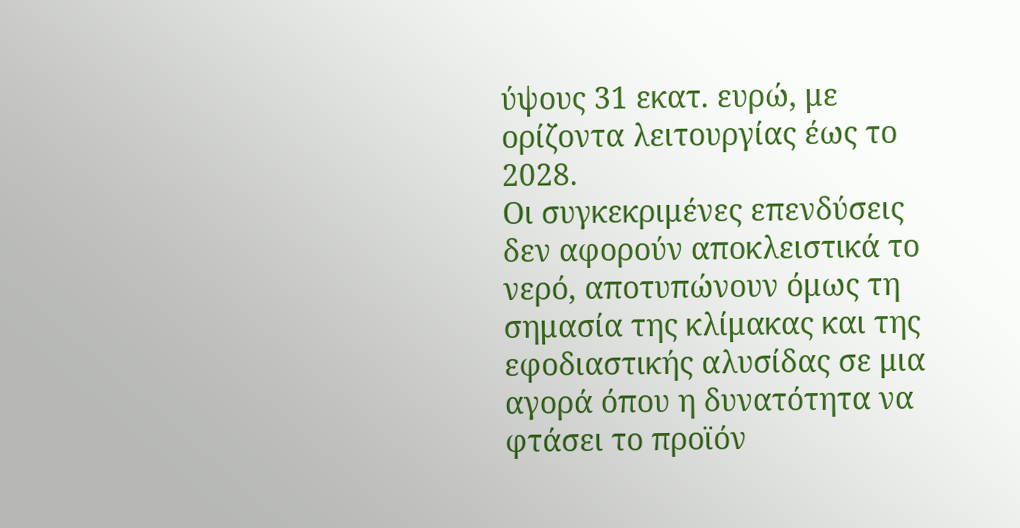ύψους 31 εκατ. ευρώ, με ορίζοντα λειτουργίας έως το 2028.
Οι συγκεκριμένες επενδύσεις δεν αφορούν αποκλειστικά το νερό, αποτυπώνουν όμως τη σημασία της κλίμακας και της εφοδιαστικής αλυσίδας σε μια αγορά όπου η δυνατότητα να φτάσει το προϊόν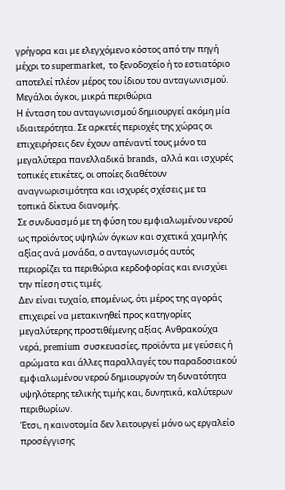γρήγορα και με ελεγχόμενο κόστος από την πηγή μέχρι το supermarket, το ξενοδοχείο ή το εστιατόριο αποτελεί πλέον μέρος του ίδιου του ανταγωνισμού.
Μεγάλοι όγκοι, μικρά περιθώρια
Η ένταση του ανταγωνισμού δημιουργεί ακόμη μία ιδιαιτερότητα. Σε αρκετές περιοχές της χώρας οι επιχειρήσεις δεν έχουν απέναντί τους μόνο τα μεγαλύτερα πανελλαδικά brands, αλλά και ισχυρές τοπικές ετικέτες, οι οποίες διαθέτουν αναγνωρισιμότητα και ισχυρές σχέσεις με τα τοπικά δίκτυα διανομής.
Σε συνδυασμό με τη φύση του εμφιαλωμένου νερού ως προϊόντος υψηλών όγκων και σχετικά χαμηλής αξίας ανά μονάδα, ο ανταγωνισμός αυτός περιορίζει τα περιθώρια κερδοφορίας και ενισχύει την πίεση στις τιμές.
Δεν είναι τυχαίο, επομένως, ότι μέρος της αγοράς επιχειρεί να μετακινηθεί προς κατηγορίες μεγαλύτερης προστιθέμενης αξίας. Ανθρακούχα νερά, premium συσκευασίες, προϊόντα με γεύσεις ή αρώματα και άλλες παραλλαγές του παραδοσιακού εμφιαλωμένου νερού δημιουργούν τη δυνατότητα υψηλότερης τελικής τιμής και, δυνητικά, καλύτερων περιθωρίων.
Έτσι, η καινοτομία δεν λειτουργεί μόνο ως εργαλείο προσέγγισης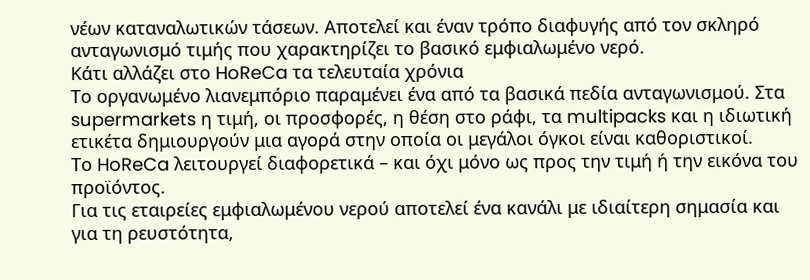νέων καταναλωτικών τάσεων. Αποτελεί και έναν τρόπο διαφυγής από τον σκληρό ανταγωνισμό τιμής που χαρακτηρίζει το βασικό εμφιαλωμένο νερό.
Κάτι αλλάζει στο HoReCa τα τελευταία χρόνια
Το οργανωμένο λιανεμπόριο παραμένει ένα από τα βασικά πεδία ανταγωνισμού. Στα supermarkets η τιμή, οι προσφορές, η θέση στο ράφι, τα multipacks και η ιδιωτική ετικέτα δημιουργούν μια αγορά στην οποία οι μεγάλοι όγκοι είναι καθοριστικοί.
Το HoReCa λειτουργεί διαφορετικά – και όχι μόνο ως προς την τιμή ή την εικόνα του προϊόντος.
Για τις εταιρείες εμφιαλωμένου νερού αποτελεί ένα κανάλι με ιδιαίτερη σημασία και για τη ρευστότητα,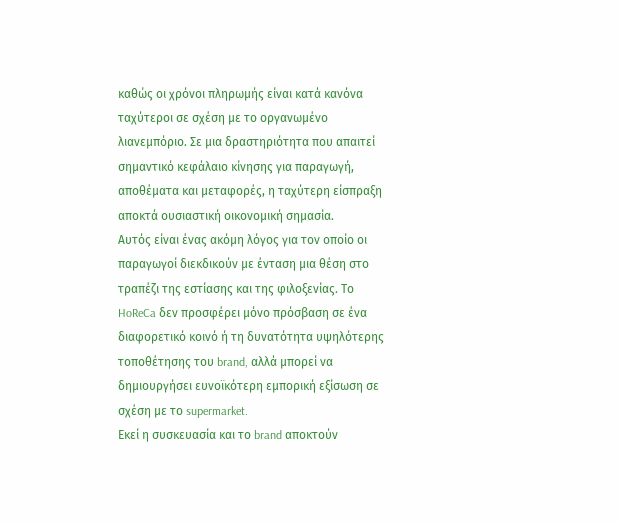καθώς οι χρόνοι πληρωμής είναι κατά κανόνα ταχύτεροι σε σχέση με το οργανωμένο λιανεμπόριο. Σε μια δραστηριότητα που απαιτεί σημαντικό κεφάλαιο κίνησης για παραγωγή, αποθέματα και μεταφορές, η ταχύτερη είσπραξη αποκτά ουσιαστική οικονομική σημασία.
Αυτός είναι ένας ακόμη λόγος για τον οποίο οι παραγωγοί διεκδικούν με ένταση μια θέση στο τραπέζι της εστίασης και της φιλοξενίας. Το HoReCa δεν προσφέρει μόνο πρόσβαση σε ένα διαφορετικό κοινό ή τη δυνατότητα υψηλότερης τοποθέτησης του brand, αλλά μπορεί να δημιουργήσει ευνοϊκότερη εμπορική εξίσωση σε σχέση με το supermarket.
Εκεί η συσκευασία και το brand αποκτούν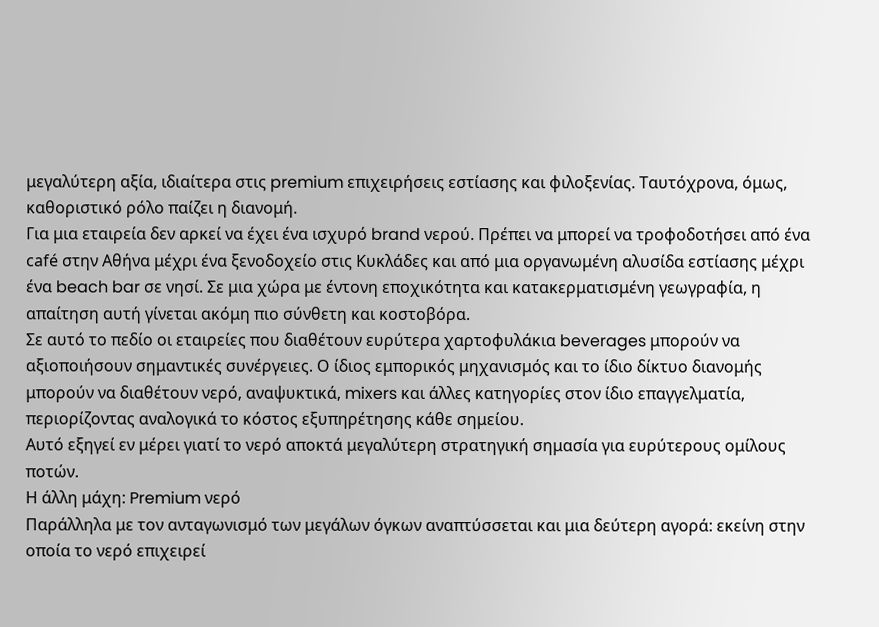μεγαλύτερη αξία, ιδιαίτερα στις premium επιχειρήσεις εστίασης και φιλοξενίας. Ταυτόχρονα, όμως, καθοριστικό ρόλο παίζει η διανομή.
Για μια εταιρεία δεν αρκεί να έχει ένα ισχυρό brand νερού. Πρέπει να μπορεί να τροφοδοτήσει από ένα café στην Αθήνα μέχρι ένα ξενοδοχείο στις Κυκλάδες και από μια οργανωμένη αλυσίδα εστίασης μέχρι ένα beach bar σε νησί. Σε μια χώρα με έντονη εποχικότητα και κατακερματισμένη γεωγραφία, η απαίτηση αυτή γίνεται ακόμη πιο σύνθετη και κοστοβόρα.
Σε αυτό το πεδίο οι εταιρείες που διαθέτουν ευρύτερα χαρτοφυλάκια beverages μπορούν να αξιοποιήσουν σημαντικές συνέργειες. Ο ίδιος εμπορικός μηχανισμός και το ίδιο δίκτυο διανομής μπορούν να διαθέτουν νερό, αναψυκτικά, mixers και άλλες κατηγορίες στον ίδιο επαγγελματία, περιορίζοντας αναλογικά το κόστος εξυπηρέτησης κάθε σημείου.
Αυτό εξηγεί εν μέρει γιατί το νερό αποκτά μεγαλύτερη στρατηγική σημασία για ευρύτερους ομίλους ποτών.
Η άλλη μάχη: Premium νερό
Παράλληλα με τον ανταγωνισμό των μεγάλων όγκων αναπτύσσεται και μια δεύτερη αγορά: εκείνη στην οποία το νερό επιχειρεί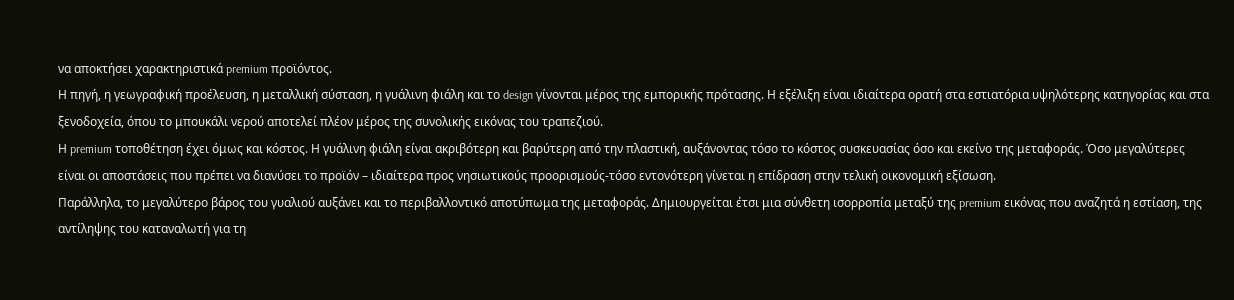να αποκτήσει χαρακτηριστικά premium προϊόντος.
Η πηγή, η γεωγραφική προέλευση, η μεταλλική σύσταση, η γυάλινη φιάλη και το design γίνονται μέρος της εμπορικής πρότασης. Η εξέλιξη είναι ιδιαίτερα ορατή στα εστιατόρια υψηλότερης κατηγορίας και στα ξενοδοχεία, όπου το μπουκάλι νερού αποτελεί πλέον μέρος της συνολικής εικόνας του τραπεζιού.
Η premium τοποθέτηση έχει όμως και κόστος. Η γυάλινη φιάλη είναι ακριβότερη και βαρύτερη από την πλαστική, αυξάνοντας τόσο το κόστος συσκευασίας όσο και εκείνο της μεταφοράς. Όσο μεγαλύτερες είναι οι αποστάσεις που πρέπει να διανύσει το προϊόν – ιδιαίτερα προς νησιωτικούς προορισμούς-τόσο εντονότερη γίνεται η επίδραση στην τελική οικονομική εξίσωση.
Παράλληλα, το μεγαλύτερο βάρος του γυαλιού αυξάνει και το περιβαλλοντικό αποτύπωμα της μεταφοράς. Δημιουργείται έτσι μια σύνθετη ισορροπία μεταξύ της premium εικόνας που αναζητά η εστίαση, της αντίληψης του καταναλωτή για τη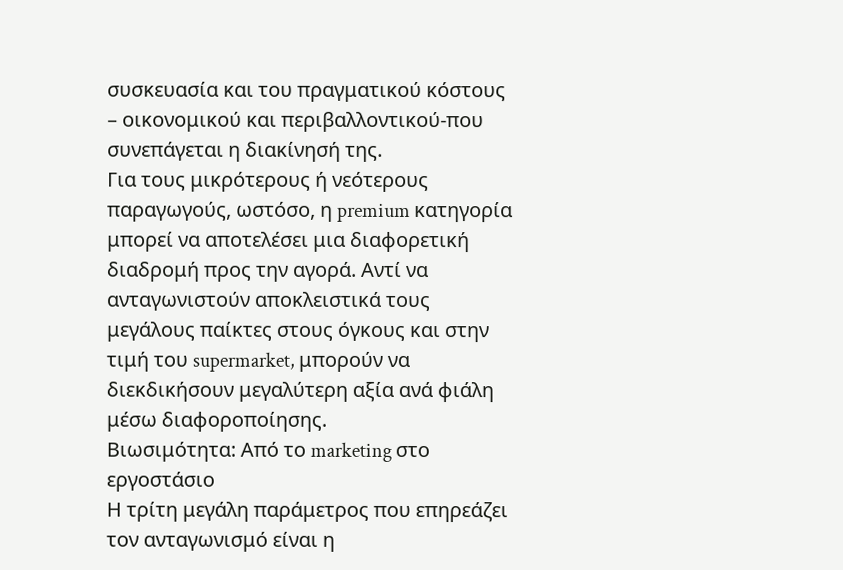συσκευασία και του πραγματικού κόστους – οικονομικού και περιβαλλοντικού-που συνεπάγεται η διακίνησή της.
Για τους μικρότερους ή νεότερους παραγωγούς, ωστόσο, η premium κατηγορία μπορεί να αποτελέσει μια διαφορετική διαδρομή προς την αγορά. Αντί να ανταγωνιστούν αποκλειστικά τους μεγάλους παίκτες στους όγκους και στην τιμή του supermarket, μπορούν να διεκδικήσουν μεγαλύτερη αξία ανά φιάλη μέσω διαφοροποίησης.
Βιωσιμότητα: Από το marketing στο εργοστάσιο
Η τρίτη μεγάλη παράμετρος που επηρεάζει τον ανταγωνισμό είναι η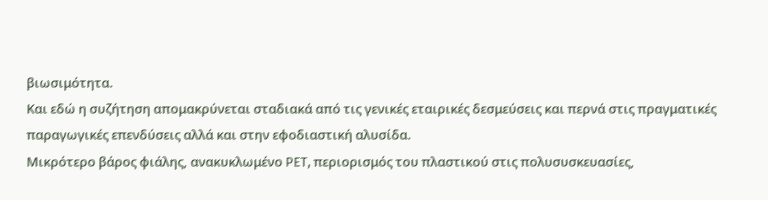βιωσιμότητα.
Και εδώ η συζήτηση απομακρύνεται σταδιακά από τις γενικές εταιρικές δεσμεύσεις και περνά στις πραγματικές παραγωγικές επενδύσεις αλλά και στην εφοδιαστική αλυσίδα.
Μικρότερο βάρος φιάλης, ανακυκλωμένο PET, περιορισμός του πλαστικού στις πολυσυσκευασίες,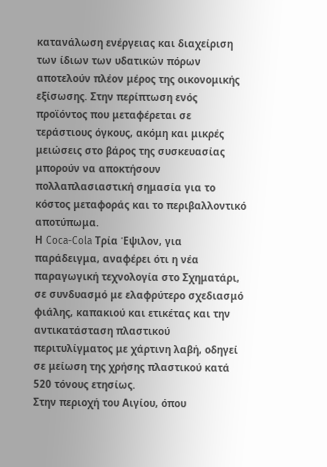κατανάλωση ενέργειας και διαχείριση των ίδιων των υδατικών πόρων αποτελούν πλέον μέρος της οικονομικής εξίσωσης. Στην περίπτωση ενός προϊόντος που μεταφέρεται σε τεράστιους όγκους, ακόμη και μικρές μειώσεις στο βάρος της συσκευασίας μπορούν να αποκτήσουν πολλαπλασιαστική σημασία για το κόστος μεταφοράς και το περιβαλλοντικό αποτύπωμα.
Η Coca-Cola Τρία Έψιλον, για παράδειγμα, αναφέρει ότι η νέα παραγωγική τεχνολογία στο Σχηματάρι, σε συνδυασμό με ελαφρύτερο σχεδιασμό φιάλης, καπακιού και ετικέτας και την αντικατάσταση πλαστικού περιτυλίγματος με χάρτινη λαβή, οδηγεί σε μείωση της χρήσης πλαστικού κατά 520 τόνους ετησίως.
Στην περιοχή του Αιγίου, όπου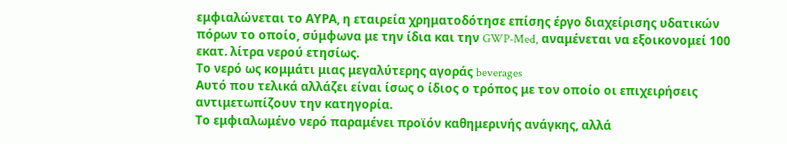εμφιαλώνεται το ΑΥΡΑ, η εταιρεία χρηματοδότησε επίσης έργο διαχείρισης υδατικών πόρων το οποίο, σύμφωνα με την ίδια και την GWP-Med, αναμένεται να εξοικονομεί 100 εκατ. λίτρα νερού ετησίως.
Το νερό ως κομμάτι μιας μεγαλύτερης αγοράς beverages
Αυτό που τελικά αλλάζει είναι ίσως ο ίδιος ο τρόπος με τον οποίο οι επιχειρήσεις αντιμετωπίζουν την κατηγορία.
Το εμφιαλωμένο νερό παραμένει προϊόν καθημερινής ανάγκης, αλλά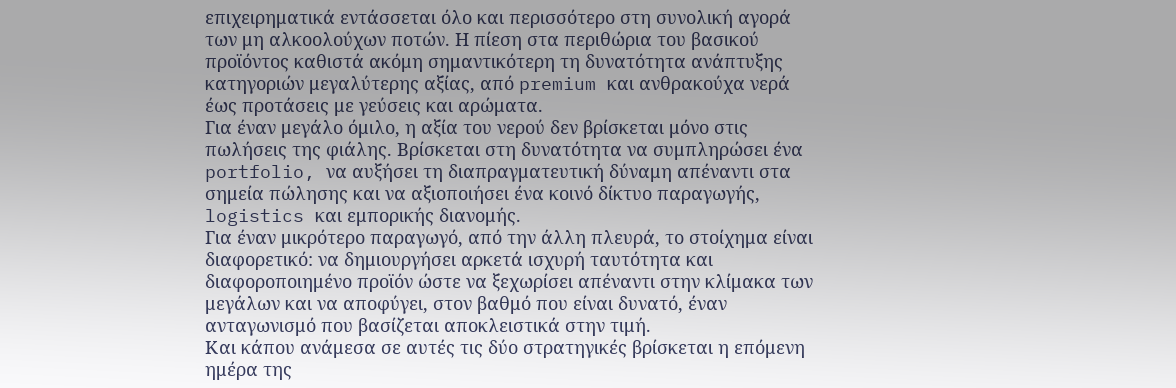επιχειρηματικά εντάσσεται όλο και περισσότερο στη συνολική αγορά των μη αλκοολούχων ποτών. Η πίεση στα περιθώρια του βασικού προϊόντος καθιστά ακόμη σημαντικότερη τη δυνατότητα ανάπτυξης κατηγοριών μεγαλύτερης αξίας, από premium και ανθρακούχα νερά έως προτάσεις με γεύσεις και αρώματα.
Για έναν μεγάλο όμιλο, η αξία του νερού δεν βρίσκεται μόνο στις πωλήσεις της φιάλης. Βρίσκεται στη δυνατότητα να συμπληρώσει ένα portfolio, να αυξήσει τη διαπραγματευτική δύναμη απέναντι στα σημεία πώλησης και να αξιοποιήσει ένα κοινό δίκτυο παραγωγής, logistics και εμπορικής διανομής.
Για έναν μικρότερο παραγωγό, από την άλλη πλευρά, το στοίχημα είναι διαφορετικό: να δημιουργήσει αρκετά ισχυρή ταυτότητα και διαφοροποιημένο προϊόν ώστε να ξεχωρίσει απέναντι στην κλίμακα των μεγάλων και να αποφύγει, στον βαθμό που είναι δυνατό, έναν ανταγωνισμό που βασίζεται αποκλειστικά στην τιμή.
Και κάπου ανάμεσα σε αυτές τις δύο στρατηγικές βρίσκεται η επόμενη ημέρα της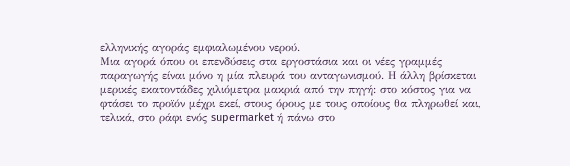ελληνικής αγοράς εμφιαλωμένου νερού.
Μια αγορά όπου οι επενδύσεις στα εργοστάσια και οι νέες γραμμές παραγωγής είναι μόνο η μία πλευρά του ανταγωνισμού. Η άλλη βρίσκεται μερικές εκατοντάδες χιλιόμετρα μακριά από την πηγή: στο κόστος για να φτάσει το προϊόν μέχρι εκεί, στους όρους με τους οποίους θα πληρωθεί και, τελικά, στο ράφι ενός supermarket ή πάνω στο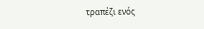τραπέζι ενός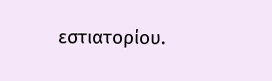εστιατορίου.